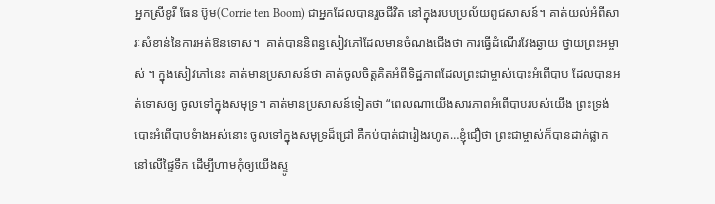អ្នកស្រីខូរី ធែន ប៊ូម(Corrie ten Boom) ជាអ្នកដែលបានរួចជីវិត នៅក្នុងរបបប្រល័យពូជសាសន៍។ គាត់យល់អំពីសារៈសំខាន់នៃការអត់ឱនទោស។  គាត់បាននិពន្ធសៀវភៅដែលមានចំណងជើងថា ការធ្វើដំណើរវែងឆ្ងាយ ថ្វាយព្រះអម្ចាស់ ។ ក្នុងសៀវភៅនេះ គាត់មានប្រសាសន៍ថា គាត់ចូលចិត្តគិតអំពីទិដ្ឋភាពដែលព្រះជាម្ចាស់បោះអំពើបាប ដែលបានអត់ទោសឲ្យ ចូលទៅក្នុងសមុទ្រ។ គាត់មានប្រសាសន៍ទៀតថា “ពេលណាយើងសារភាពអំពើបាបរបស់យើង ព្រះទ្រង់បោះអំពើបាបទំាងអស់នោះ ចូលទៅក្នុងសមុទ្រដ៏ជ្រៅ គឺកប់បាត់ជារៀងរហូត…ខ្ញុំជឿថា ព្រះជាម្ចាស់ក៏បានដាក់ផ្លាកនៅលើផ្ទៃទឹក ដើម្បីហាមកុំឲ្យយើងស្ទូ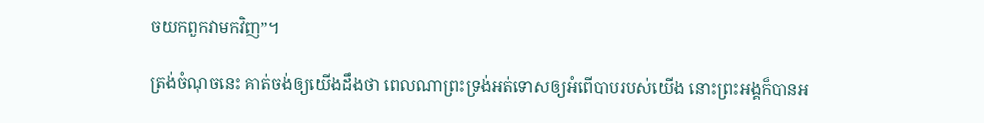ចយកពួកវាមកវិញ”។

ត្រង់ចំណុចនេះ គាត់ចង់ឲ្យយើងដឹងថា ពេលណាព្រះទ្រង់អត់ទោសឲ្យអំពើបាបរបស់យើង នោះព្រះអង្គក៏បានអ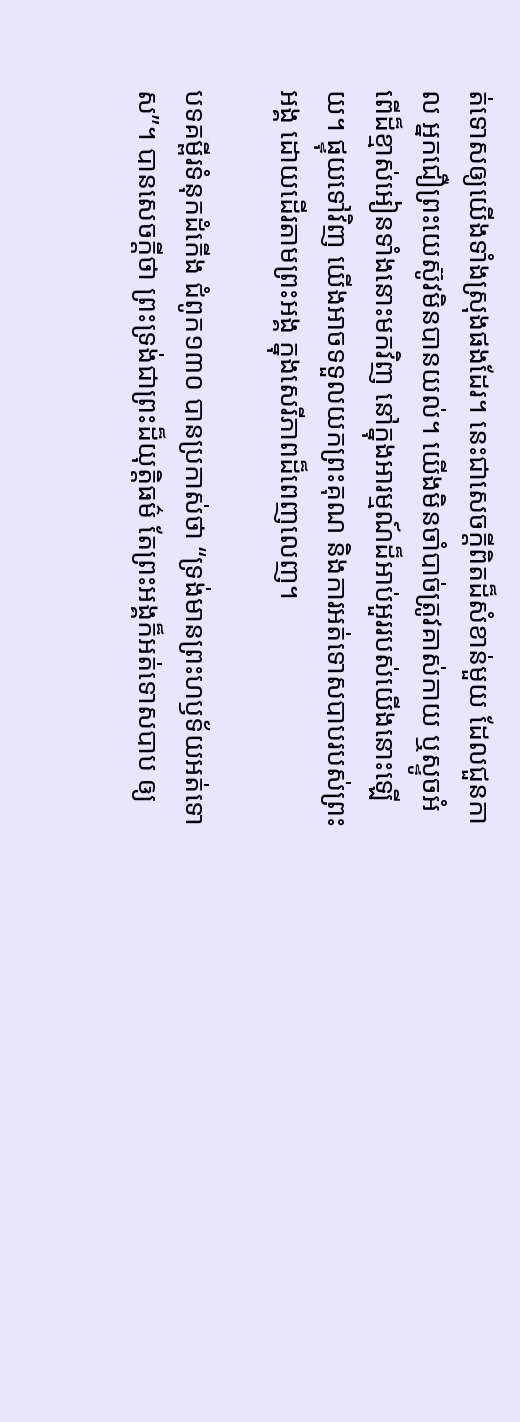ត់ទោសឲ្យយើងទាំងស្រុងផងដែរ។ នេះជាសេចក្តីពិតដ៏សំខាន់មួយ ដែលជួនកាល អ្នកជឿព្រះយេស៊ូវមិនបានយល់។ យើងមិនចាំបាច់ត្រូវគាស់កាយ ឬស្ទូចអំពើដ៏ខ្មាស់អៀនទាំងនោះមកវិញ នៅក្នុងអារម្មណ៍ដ៏អាប់អួររបស់យើងនោះឡើយ។ ផ្ទុយទៅវិញ យើងអាចទទួលយកព្រះគុណ និងការអត់ទោសបាបរបស់ព្រះអង្គ ដោយដើរតាមព្រះអង្គ ក្នុងសេរីភាពដ៏ពេញលេញ។

បទគម្ពីរទំនុកដំកើង ជំពូក១៣០ បានប្រកាស់ថា “ទ្រង់មានព្រះហឫទ័យអត់ទោស”។ បានសេចក្តីថា ព្រះទ្រង់ជាព្រះដ៏យុត្តិធម៌ តែព្រះអង្គក៏អត់ទោសបាប ឲ្យ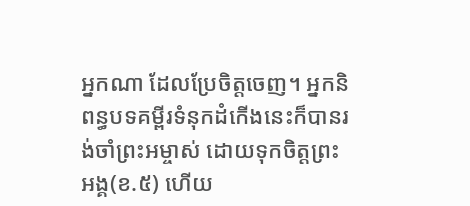អ្នកណា ដែលប្រែចិត្តចេញ។ អ្នកនិពន្ធបទគម្ពីរទំនុកដំកើងនេះក៏បានរង់ចាំព្រះអម្ចាស់ ដោយទុកចិត្តព្រះអង្គ(ខ.៥) ហើយ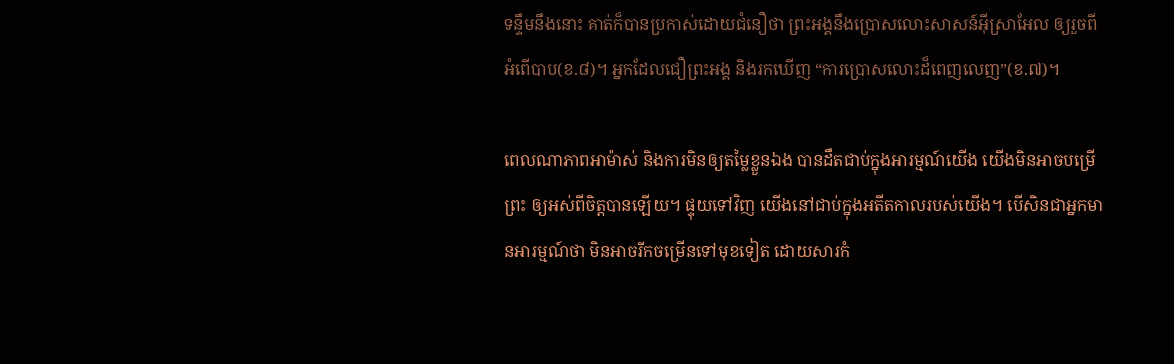ទន្ទឹមនឹងនោះ គាត់ក៏បានប្រកាស់ដោយជំនឿថា ព្រះអង្គនឹងប្រោសលោះសាសន៍អ៊ីស្រាអែល ឲ្យរួចពីអំពើបាប(ខ.៨)។ អ្នកដែលជឿព្រះអង្គ និងរកឃើញ “ការប្រោសលោះដ៏ពេញលេញ”(ខ.៧)។

ពេលណាភាពអាម៉ាស់ និងការមិនឲ្យតម្លៃខ្លួនឯង បានដឹតជាប់ក្នុងអារម្មណ៍យើង យើងមិនអាចបម្រើព្រះ ឲ្យអស់ពីចិត្តបានឡើយ។ ផ្ទុយទៅវិញ យើងនៅជាប់ក្នុងអតីតកាលរបស់យើង។ បើសិនជាអ្នកមានអារម្មណ៍ថា មិនអាចរីកចម្រើនទៅមុខទៀត ដោយសារកំ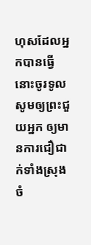ហុសដែលអ្នកបានធ្វើ នោះចូរទូលសូមឲ្យព្រះជួយអ្នក ឲ្យមានការជឿជាក់ទាំងស្រុង ចំ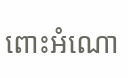ពោះអំណោ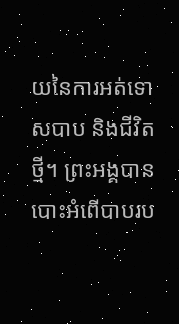យនៃការអត់ទោសបាប និងជីវិតថ្មី។ ព្រះអង្គបានបោះអំពើបាបរប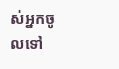ស់អ្នកចូលទៅ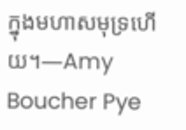ក្នុងមហាសមុទ្រហើយ។—Amy Boucher Pye